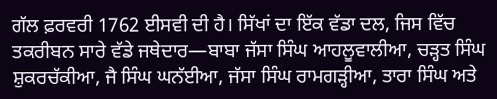ਗੱਲ ਫ਼ਰਵਰੀ 1762 ਈਸਵੀ ਦੀ ਹੈ। ਸਿੱਖਾਂ ਦਾ ਇੱਕ ਵੱਡਾ ਦਲ, ਜਿਸ ਵਿੱਚ ਤਕਰੀਬਨ ਸਾਰੇ ਵੱਡੇ ਜਥੇਦਾਰ—ਬਾਬਾ ਜੱਸਾ ਸਿੰਘ ਆਹਲੂਵਾਲੀਆ, ਚੜ੍ਹਤ ਸਿੰਘ ਸ਼ੁਕਰਚੱਕੀਆ, ਜੈ ਸਿੰਘ ਘਨੱਈਆ, ਜੱਸਾ ਸਿੰਘ ਰਾਮਗੜ੍ਹੀਆ, ਤਾਰਾ ਸਿੰਘ ਅਤੇ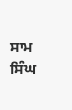ਸਾਮ ਸਿੰਘ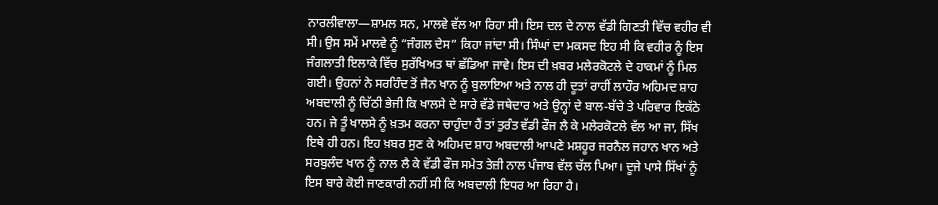ਨਾਰਲੀਵਾਲਾ—ਸ਼ਾਮਲ ਸਨ, ਮਾਲਵੇ ਵੱਲ ਆ ਰਿਹਾ ਸੀ। ਇਸ ਦਲ ਦੇ ਨਾਲ ਵੱਡੀ ਗਿਣਤੀ ਵਿੱਚ ਵਹੀਰ ਵੀ ਸੀ। ਉਸ ਸਮੇਂ ਮਾਲਵੇ ਨੂੰ “ਜੰਗਲ ਦੇਸ” ਕਿਹਾ ਜਾਂਦਾ ਸੀ। ਸਿੰਘਾਂ ਦਾ ਮਕਸਦ ਇਹ ਸੀ ਕਿ ਵਹੀਰ ਨੂੰ ਇਸ ਜੰਗਲਾਤੀ ਇਲਾਕੇ ਵਿੱਚ ਸੁਰੱਖਿਅਤ ਥਾਂ ਛੱਡਿਆ ਜਾਵੇ। ਇਸ ਦੀ ਖ਼ਬਰ ਮਲੇਰਕੋਟਲੇ ਦੇ ਹਾਕਮਾਂ ਨੂੰ ਮਿਲ ਗਈ। ਉਹਨਾਂ ਨੇ ਸਰਹਿੰਦ ਤੋਂ ਜੈਨ ਖਾਨ ਨੂੰ ਬੁਲਾਇਆ ਅਤੇ ਨਾਲ ਹੀ ਦੂਤਾਂ ਰਾਹੀਂ ਲਾਹੌਰ ਅਹਿਮਦ ਸ਼ਾਹ ਅਬਦਾਲੀ ਨੂੰ ਚਿੱਠੀ ਭੇਜੀ ਕਿ ਖਾਲਸੇ ਦੇ ਸਾਰੇ ਵੱਡੇ ਜਥੇਦਾਰ ਅਤੇ ਉਨ੍ਹਾਂ ਦੇ ਬਾਲ-ਬੱਚੇ ਤੇ ਪਰਿਵਾਰ ਇਕੱਠੇ ਹਨ। ਜੇ ਤੂੰ ਖਾਲਸੇ ਨੂੰ ਖ਼ਤਮ ਕਰਨਾ ਚਾਹੁੰਦਾ ਹੈਂ ਤਾਂ ਤੁਰੰਤ ਵੱਡੀ ਫੌਜ ਲੈ ਕੇ ਮਲੇਰਕੋਟਲੇ ਵੱਲ ਆ ਜਾ, ਸਿੱਖ ਇਥੇ ਹੀ ਹਨ। ਇਹ ਖ਼ਬਰ ਸੁਣ ਕੇ ਅਹਿਮਦ ਸ਼ਾਹ ਅਬਦਾਲੀ ਆਪਣੇ ਮਸ਼ਹੂਰ ਜਰਨੈਲ ਜਹਾਨ ਖਾਨ ਅਤੇ ਸਰਬੁਲੰਦ ਖਾਨ ਨੂੰ ਨਾਲ ਲੈ ਕੇ ਵੱਡੀ ਫੌਜ ਸਮੇਤ ਤੇਜ਼ੀ ਨਾਲ ਪੰਜਾਬ ਵੱਲ ਚੱਲ ਪਿਆ। ਦੂਜੇ ਪਾਸੇ ਸਿੱਖਾਂ ਨੂੰ ਇਸ ਬਾਰੇ ਕੋਈ ਜਾਣਕਾਰੀ ਨਹੀਂ ਸੀ ਕਿ ਅਬਦਾਲੀ ਇਧਰ ਆ ਰਿਹਾ ਹੈ।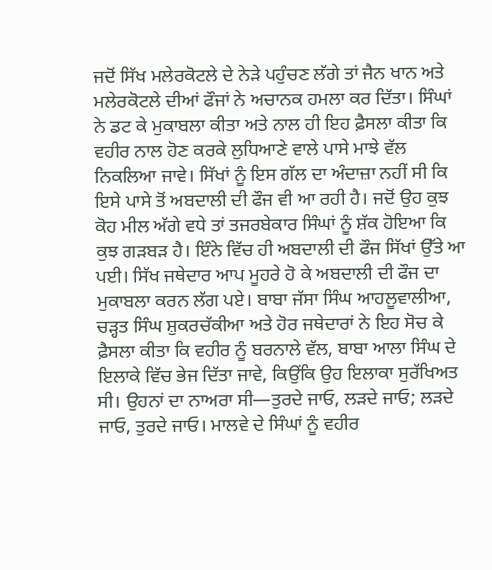ਜਦੋਂ ਸਿੱਖ ਮਲੇਰਕੋਟਲੇ ਦੇ ਨੇੜੇ ਪਹੁੰਚਣ ਲੱਗੇ ਤਾਂ ਜੈਨ ਖਾਨ ਅਤੇ ਮਲੇਰਕੋਟਲੇ ਦੀਆਂ ਫੌਜਾਂ ਨੇ ਅਚਾਨਕ ਹਮਲਾ ਕਰ ਦਿੱਤਾ। ਸਿੰਘਾਂ ਨੇ ਡਟ ਕੇ ਮੁਕਾਬਲਾ ਕੀਤਾ ਅਤੇ ਨਾਲ ਹੀ ਇਹ ਫ਼ੈਸਲਾ ਕੀਤਾ ਕਿ ਵਹੀਰ ਨਾਲ ਹੋਣ ਕਰਕੇ ਲੁਧਿਆਣੇ ਵਾਲੇ ਪਾਸੇ ਮਾਝੇ ਵੱਲ ਨਿਕਲਿਆ ਜਾਵੇ। ਸਿੱਖਾਂ ਨੂੰ ਇਸ ਗੱਲ ਦਾ ਅੰਦਾਜ਼ਾ ਨਹੀਂ ਸੀ ਕਿ ਇਸੇ ਪਾਸੇ ਤੋਂ ਅਬਦਾਲੀ ਦੀ ਫੌਜ ਵੀ ਆ ਰਹੀ ਹੈ। ਜਦੋਂ ਉਹ ਕੁਝ ਕੋਹ ਮੀਲ ਅੱਗੇ ਵਧੇ ਤਾਂ ਤਜਰਬੇਕਾਰ ਸਿੰਘਾਂ ਨੂੰ ਸ਼ੱਕ ਹੋਇਆ ਕਿ ਕੁਝ ਗੜਬੜ ਹੈ। ਇੰਨੇ ਵਿੱਚ ਹੀ ਅਬਦਾਲੀ ਦੀ ਫੌਜ ਸਿੱਖਾਂ ਉੱਤੇ ਆ ਪਈ। ਸਿੱਖ ਜਥੇਦਾਰ ਆਪ ਮੂਹਰੇ ਹੋ ਕੇ ਅਬਦਾਲੀ ਦੀ ਫੌਜ ਦਾ ਮੁਕਾਬਲਾ ਕਰਨ ਲੱਗ ਪਏ। ਬਾਬਾ ਜੱਸਾ ਸਿੰਘ ਆਹਲੂਵਾਲੀਆ, ਚੜ੍ਹਤ ਸਿੰਘ ਸ਼ੁਕਰਚੱਕੀਆ ਅਤੇ ਹੋਰ ਜਥੇਦਾਰਾਂ ਨੇ ਇਹ ਸੋਚ ਕੇ ਫ਼ੈਸਲਾ ਕੀਤਾ ਕਿ ਵਹੀਰ ਨੂੰ ਬਰਨਾਲੇ ਵੱਲ, ਬਾਬਾ ਆਲਾ ਸਿੰਘ ਦੇ ਇਲਾਕੇ ਵਿੱਚ ਭੇਜ ਦਿੱਤਾ ਜਾਵੇ, ਕਿਉਂਕਿ ਉਹ ਇਲਾਕਾ ਸੁਰੱਖਿਅਤ ਸੀ। ਉਹਨਾਂ ਦਾ ਨਾਅਰਾ ਸੀ—ਤੁਰਦੇ ਜਾਓ, ਲੜਦੇ ਜਾਓ; ਲੜਦੇ ਜਾਓ, ਤੁਰਦੇ ਜਾਓ। ਮਾਲਵੇ ਦੇ ਸਿੰਘਾਂ ਨੂੰ ਵਹੀਰ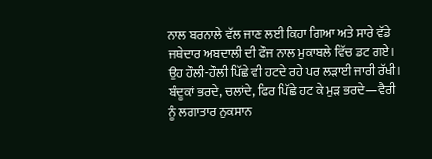ਨਾਲ ਬਰਨਾਲੇ ਵੱਲ ਜਾਣ ਲਈ ਕਿਹਾ ਗਿਆ ਅਤੇ ਸਾਰੇ ਵੱਡੇ ਜਥੇਦਾਰ ਅਬਦਾਲੀ ਦੀ ਫੌਜ ਨਾਲ ਮੁਕਾਬਲੇ ਵਿੱਚ ਡਟ ਗਏ। ਉਹ ਹੌਲੀ-ਹੌਲੀ ਪਿੱਛੇ ਵੀ ਹਟਦੇ ਰਹੇ ਪਰ ਲੜਾਈ ਜਾਰੀ ਰੱਖੀ। ਬੰਦੂਕਾਂ ਭਰਦੇ, ਚਲਾਂਦੇ, ਫਿਰ ਪਿੱਛੇ ਹਟ ਕੇ ਮੁੜ ਭਰਦੇ—ਵੈਰੀ ਨੂੰ ਲਗਾਤਾਰ ਨੁਕਸਾਨ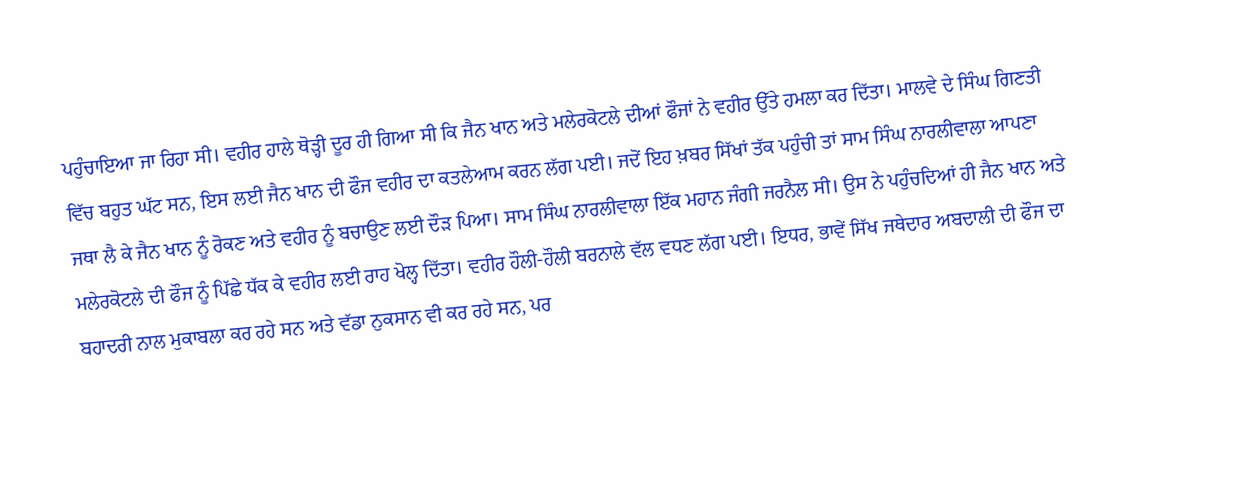ਪਹੁੰਚਾਇਆ ਜਾ ਰਿਹਾ ਸੀ। ਵਹੀਰ ਹਾਲੇ ਥੋੜ੍ਹੀ ਦੂਰ ਹੀ ਗਿਆ ਸੀ ਕਿ ਜੈਨ ਖਾਨ ਅਤੇ ਮਲੇਰਕੋਟਲੇ ਦੀਆਂ ਫੌਜਾਂ ਨੇ ਵਹੀਰ ਉੱਤੇ ਹਮਲਾ ਕਰ ਦਿੱਤਾ। ਮਾਲਵੇ ਦੇ ਸਿੰਘ ਗਿਣਤੀ ਵਿੱਚ ਬਹੁਤ ਘੱਟ ਸਨ, ਇਸ ਲਈ ਜੈਨ ਖਾਨ ਦੀ ਫੌਜ ਵਹੀਰ ਦਾ ਕਤਲੇਆਮ ਕਰਨ ਲੱਗ ਪਈ। ਜਦੋਂ ਇਹ ਖ਼ਬਰ ਸਿੱਖਾਂ ਤੱਕ ਪਹੁੰਚੀ ਤਾਂ ਸਾਮ ਸਿੰਘ ਨਾਰਲੀਵਾਲਾ ਆਪਣਾ ਜਥਾ ਲੈ ਕੇ ਜੈਨ ਖਾਨ ਨੂੰ ਰੋਕਣ ਅਤੇ ਵਹੀਰ ਨੂੰ ਬਚਾਉਣ ਲਈ ਦੌੜ ਪਿਆ। ਸਾਮ ਸਿੰਘ ਨਾਰਲੀਵਾਲਾ ਇੱਕ ਮਹਾਨ ਜੰਗੀ ਜਰਨੈਲ ਸੀ। ਉਸ ਨੇ ਪਹੁੰਚਦਿਆਂ ਹੀ ਜੈਨ ਖਾਨ ਅਤੇ ਮਲੇਰਕੋਟਲੇ ਦੀ ਫੌਜ ਨੂੰ ਪਿੱਛੇ ਧੱਕ ਕੇ ਵਹੀਰ ਲਈ ਰਾਹ ਖੋਲ੍ਹ ਦਿੱਤਾ। ਵਹੀਰ ਹੌਲੀ-ਹੌਲੀ ਬਰਨਾਲੇ ਵੱਲ ਵਧਣ ਲੱਗ ਪਈ। ਇਧਰ, ਭਾਵੇਂ ਸਿੱਖ ਜਥੇਦਾਰ ਅਬਦਾਲੀ ਦੀ ਫੌਜ ਦਾ ਬਹਾਦਰੀ ਨਾਲ ਮੁਕਾਬਲਾ ਕਰ ਰਹੇ ਸਨ ਅਤੇ ਵੱਡਾ ਨੁਕਸਾਨ ਵੀ ਕਰ ਰਹੇ ਸਨ, ਪਰ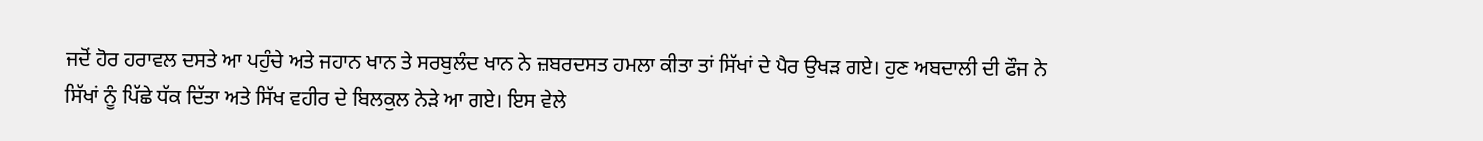ਜਦੋਂ ਹੋਰ ਹਰਾਵਲ ਦਸਤੇ ਆ ਪਹੁੰਚੇ ਅਤੇ ਜਹਾਨ ਖਾਨ ਤੇ ਸਰਬੁਲੰਦ ਖਾਨ ਨੇ ਜ਼ਬਰਦਸਤ ਹਮਲਾ ਕੀਤਾ ਤਾਂ ਸਿੱਖਾਂ ਦੇ ਪੈਰ ਉਖੜ ਗਏ। ਹੁਣ ਅਬਦਾਲੀ ਦੀ ਫੌਜ ਨੇ ਸਿੱਖਾਂ ਨੂੰ ਪਿੱਛੇ ਧੱਕ ਦਿੱਤਾ ਅਤੇ ਸਿੱਖ ਵਹੀਰ ਦੇ ਬਿਲਕੁਲ ਨੇੜੇ ਆ ਗਏ। ਇਸ ਵੇਲੇ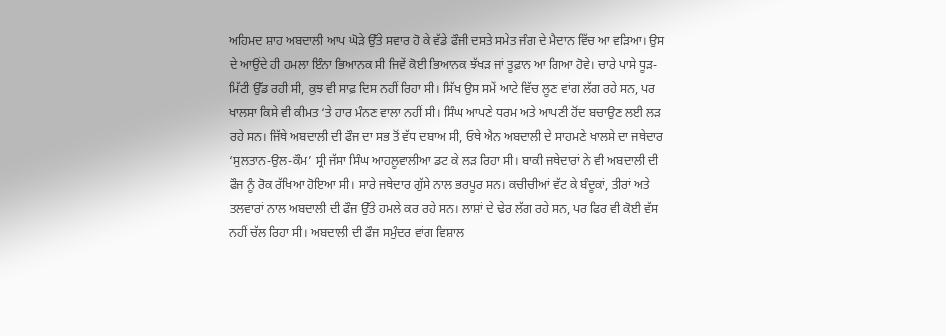ਅਹਿਮਦ ਸ਼ਾਹ ਅਬਦਾਲੀ ਆਪ ਘੋੜੇ ਉੱਤੇ ਸਵਾਰ ਹੋ ਕੇ ਵੱਡੇ ਫੌਜੀ ਦਸਤੇ ਸਮੇਤ ਜੰਗ ਦੇ ਮੈਦਾਨ ਵਿੱਚ ਆ ਵੜਿਆ। ਉਸ ਦੇ ਆਉਂਦੇ ਹੀ ਹਮਲਾ ਇੰਨਾ ਭਿਆਨਕ ਸੀ ਜਿਵੇਂ ਕੋਈ ਭਿਆਨਕ ਝੱਖੜ ਜਾਂ ਤੂਫ਼ਾਨ ਆ ਗਿਆ ਹੋਵੇ। ਚਾਰੇ ਪਾਸੇ ਧੂੜ-ਮਿੱਟੀ ਉੱਡ ਰਹੀ ਸੀ, ਕੁਝ ਵੀ ਸਾਫ਼ ਦਿਸ ਨਹੀਂ ਰਿਹਾ ਸੀ। ਸਿੱਖ ਉਸ ਸਮੇਂ ਆਟੇ ਵਿੱਚ ਲੂਣ ਵਾਂਗ ਲੱਗ ਰਹੇ ਸਨ, ਪਰ ਖਾਲਸਾ ਕਿਸੇ ਵੀ ਕੀਮਤ ‘ਤੇ ਹਾਰ ਮੰਨਣ ਵਾਲਾ ਨਹੀਂ ਸੀ। ਸਿੰਘ ਆਪਣੇ ਧਰਮ ਅਤੇ ਆਪਣੀ ਹੋਂਦ ਬਚਾਉਣ ਲਈ ਲੜ ਰਹੇ ਸਨ। ਜਿੱਥੇ ਅਬਦਾਲੀ ਦੀ ਫੌਜ ਦਾ ਸਭ ਤੋਂ ਵੱਧ ਦਬਾਅ ਸੀ, ਓਥੇ ਐਨ ਅਬਦਾਲੀ ਦੇ ਸਾਹਮਣੇ ਖਾਲਸੇ ਦਾ ਜਥੇਦਾਰ ‘ਸੁਲਤਾਨ-ਉਲ-ਕੌਮ’ ਸ੍ਰੀ ਜੱਸਾ ਸਿੰਘ ਆਹਲੂਵਾਲੀਆ ਡਟ ਕੇ ਲੜ ਰਿਹਾ ਸੀ। ਬਾਕੀ ਜਥੇਦਾਰਾਂ ਨੇ ਵੀ ਅਬਦਾਲੀ ਦੀ ਫੌਜ ਨੂੰ ਰੋਕ ਰੱਖਿਆ ਹੋਇਆ ਸੀ। ਸਾਰੇ ਜਥੇਦਾਰ ਗੁੱਸੇ ਨਾਲ ਭਰਪੂਰ ਸਨ। ਕਚੀਚੀਆਂ ਵੱਟ ਕੇ ਬੰਦੂਕਾਂ, ਤੀਰਾਂ ਅਤੇ ਤਲਵਾਰਾਂ ਨਾਲ ਅਬਦਾਲੀ ਦੀ ਫੌਜ ਉੱਤੇ ਹਮਲੇ ਕਰ ਰਹੇ ਸਨ। ਲਾਸ਼ਾਂ ਦੇ ਢੇਰ ਲੱਗ ਰਹੇ ਸਨ, ਪਰ ਫਿਰ ਵੀ ਕੋਈ ਵੱਸ ਨਹੀਂ ਚੱਲ ਰਿਹਾ ਸੀ। ਅਬਦਾਲੀ ਦੀ ਫੌਜ ਸਮੁੰਦਰ ਵਾਂਗ ਵਿਸ਼ਾਲ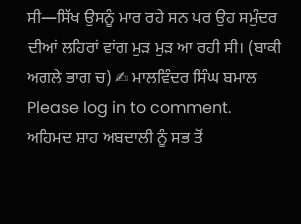ਸੀ—ਸਿੱਖ ਉਸਨੂੰ ਮਾਰ ਰਹੇ ਸਨ ਪਰ ਉਹ ਸਮੁੰਦਰ ਦੀਆਂ ਲਹਿਰਾਂ ਵਾਂਗ ਮੁੜ ਮੁੜ ਆ ਰਹੀ ਸੀ। (ਬਾਕੀ ਅਗਲੇ ਭਾਗ ਚ) ✍ ਮਾਲਵਿੰਦਰ ਸਿੰਘ ਬਮਾਲ
Please log in to comment.
ਅਹਿਮਦ ਸ਼ਾਹ ਅਬਦਾਲੀ ਨੂੰ ਸਭ ਤੋਂ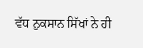ਵੱਧ ਨੁਕਸਾਨ ਸਿੱਖਾਂ ਨੇ ਹੀ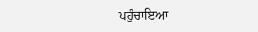ਪਹੁੰਚਾਇਆ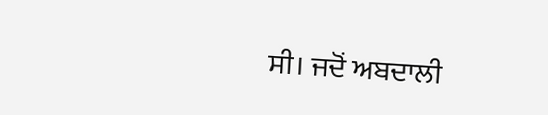ਸੀ। ਜਦੋਂ ਅਬਦਾਲੀ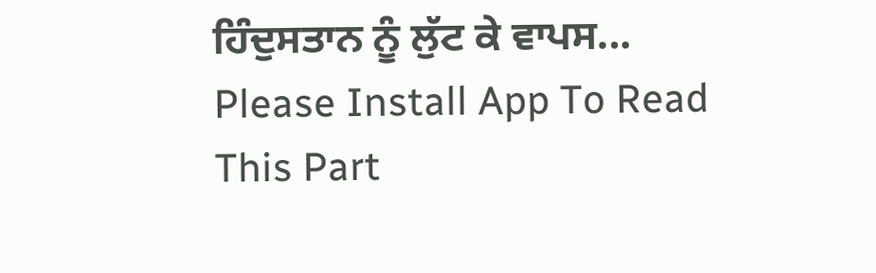ਹਿੰਦੁਸਤਾਨ ਨੂੰ ਲੁੱਟ ਕੇ ਵਾਪਸ...
Please Install App To Read This Part